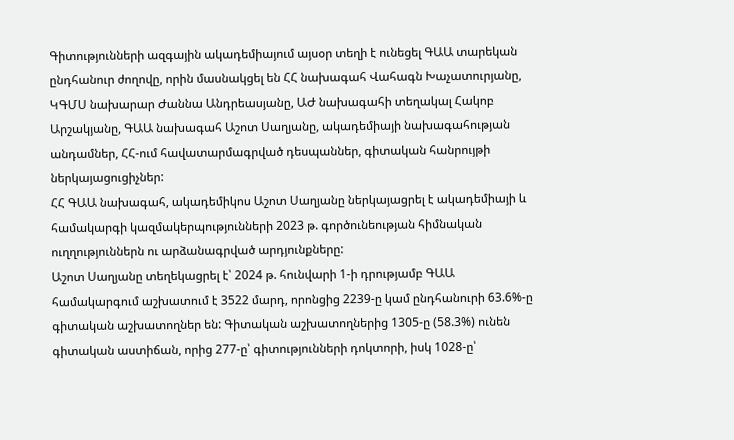Գիտությունների ազգային ակադեմիայում այսօր տեղի է ունեցել ԳԱԱ տարեկան ընդհանուր ժողովը, որին մասնակցել են ՀՀ նախագահ Վահագն Խաչատուրյանը, ԿԳՄՍ նախարար Ժաննա Անդրեասյանը, ԱԺ նախագահի տեղակալ Հակոբ Արշակյանը, ԳԱԱ նախագահ Աշոտ Սաղյանը, ակադեմիայի նախագահության անդամներ, ՀՀ-ում հավատարմագրված դեսպաններ, գիտական հանրույթի ներկայացուցիչներ:
ՀՀ ԳԱԱ նախագահ, ակադեմիկոս Աշոտ Սաղյանը ներկայացրել է ակադեմիայի և համակարգի կազմակերպությունների 2023 թ. գործունեության հիմնական ուղղություններն ու արձանագրված արդյունքները:
Աշոտ Սաղյանը տեղեկացրել է՝ 2024 թ. հունվարի 1-ի դրությամբ ԳԱԱ համակարգում աշխատում է 3522 մարդ, որոնցից 2239-ը կամ ընդհանուրի 63.6%-ը գիտական աշխատողներ են: Գիտական աշխատողներից 1305-ը (58.3%) ունեն գիտական աստիճան, որից 277-ը՝ գիտությունների դոկտորի, իսկ 1028-ը՝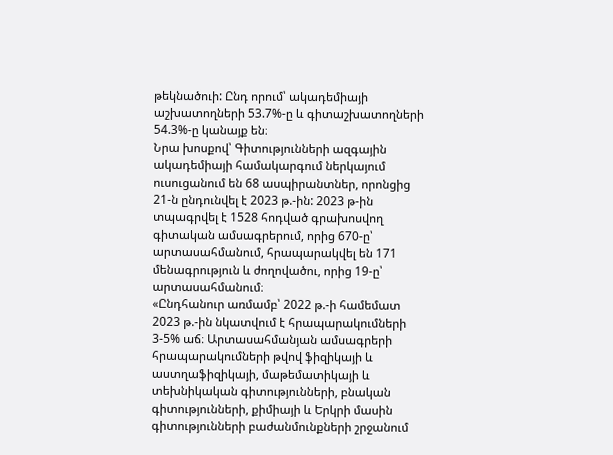թեկնածուի: Ընդ որում՝ ակադեմիայի աշխատողների 53.7%-ը և գիտաշխատողների 54.3%-ը կանայք են։
Նրա խոսքով՝ Գիտությունների ազգային ակադեմիայի համակարգում ներկայում ուսուցանում են 68 ասպիրանտներ, որոնցից 21-ն ընդունվել է 2023 թ.-ին: 2023 թ-ին տպագրվել է 1528 հոդված գրախոսվող գիտական ամսագրերում, որից 670-ը՝ արտասահմանում, հրապարակվել են 171 մենագրություն և ժողովածու, որից 19-ը՝ արտասահմանում։
«Ընդհանուր առմամբ՝ 2022 թ.-ի համեմատ 2023 թ.-ին նկատվում է հրապարակումների 3-5% աճ։ Արտասահմանյան ամսագրերի հրապարակումների թվով ֆիզիկայի և աստղաֆիզիկայի, մաթեմատիկայի և տեխնիկական գիտությունների, բնական գիտությունների, քիմիայի և Երկրի մասին գիտությունների բաժանմունքների շրջանում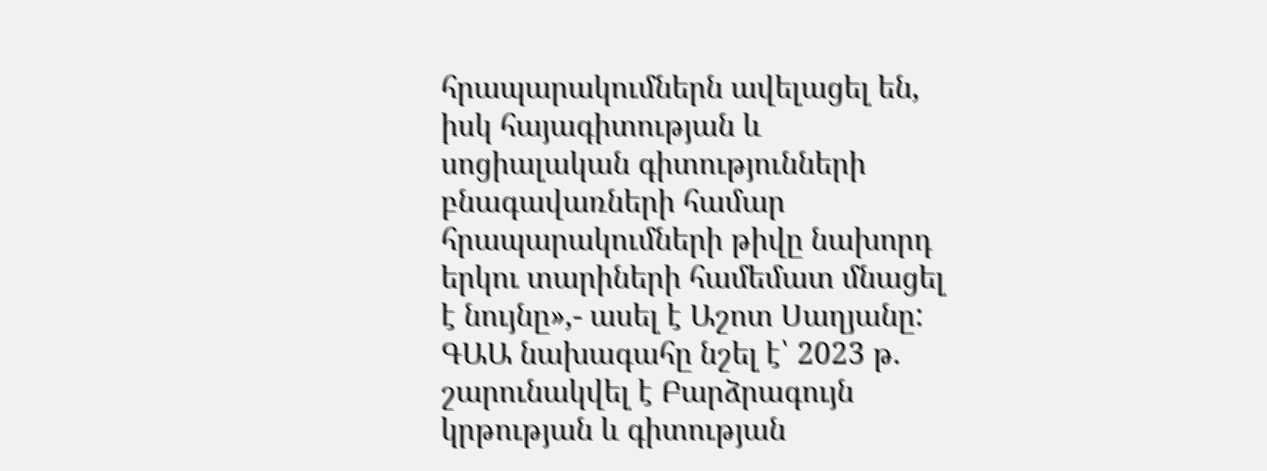հրապարակումներն ավելացել են, իսկ հայագիտության և սոցիալական գիտությունների բնագավառների համար հրապարակումների թիվը նախորդ երկու տարիների համեմատ մնացել է նույնը»,- ասել է Աշոտ Սաղյանը:
ԳԱԱ նախագահը նշել է՝ 2023 թ. շարունակվել է Բարձրագույն կրթության և գիտության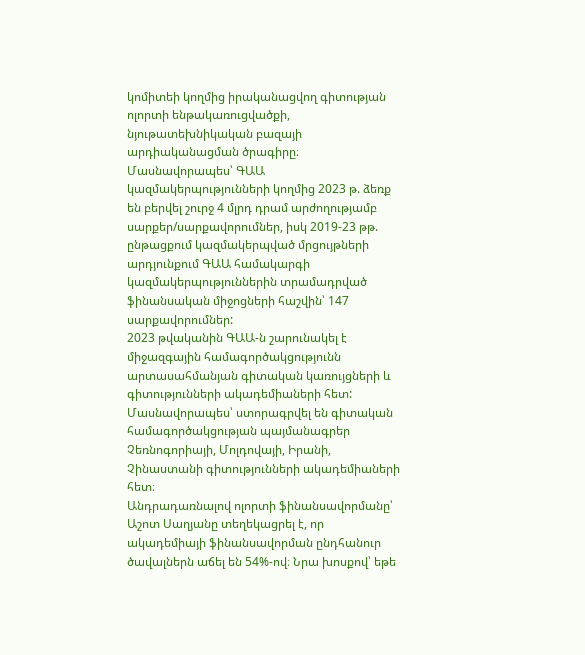կոմիտեի կողմից իրականացվող գիտության ոլորտի ենթակառուցվածքի, նյութատեխնիկական բազայի արդիականացման ծրագիրը։ Մասնավորապես՝ ԳԱԱ կազմակերպությունների կողմից 2023 թ. ձեռք են բերվել շուրջ 4 մլրդ դրամ արժողությամբ սարքեր/սարքավորումներ, իսկ 2019-23 թթ. ընթացքում կազմակերպված մրցույթների արդյունքում ԳԱԱ համակարգի կազմակերպություններին տրամադրված ֆինանսական միջոցների հաշվին՝ 147 սարքավորումներ:
2023 թվականին ԳԱԱ-ն շարունակել է միջազգային համագործակցությունն արտասահմանյան գիտական կառույցների և գիտությունների ակադեմիաների հետ: Մասնավորապես՝ ստորագրվել են գիտական համագործակցության պայմանագրեր Չեռնոգորիայի, Մոլդովայի, Իրանի, Չինաստանի գիտությունների ակադեմիաների հետ։
Անդրադառնալով ոլորտի ֆինանսավորմանը՝ Աշոտ Սաղյանը տեղեկացրել է, որ ակադեմիայի ֆինանսավորման ընդհանուր ծավալներն աճել են 54%-ով։ Նրա խոսքով՝ եթե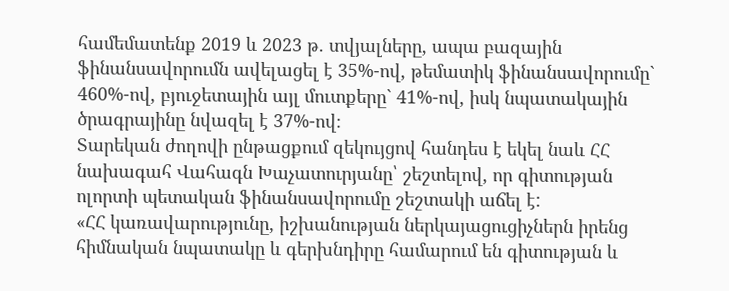համեմատենք 2019 և 2023 թ. տվյալները, ապա բազային ֆինանսավորումն ավելացել է 35%-ով, թեմատիկ ֆինանսավորումը` 460%-ով, բյուջետային այլ մուտքերը` 41%-ով, իսկ նպատակային ծրագրայինը նվազել է 37%-ով։
Տարեկան ժողովի ընթացքում զեկույցով հանդես է եկել նաև ՀՀ նախագահ Վահագն Խաչատուրյանը՝ շեշտելով, որ գիտության ոլորտի պետական ֆինանսավորումը շեշտակի աճել է:
«ՀՀ կառավարությունը, իշխանության ներկայացուցիչներն իրենց հիմնական նպատակը և գերխնդիրը համարում են գիտության և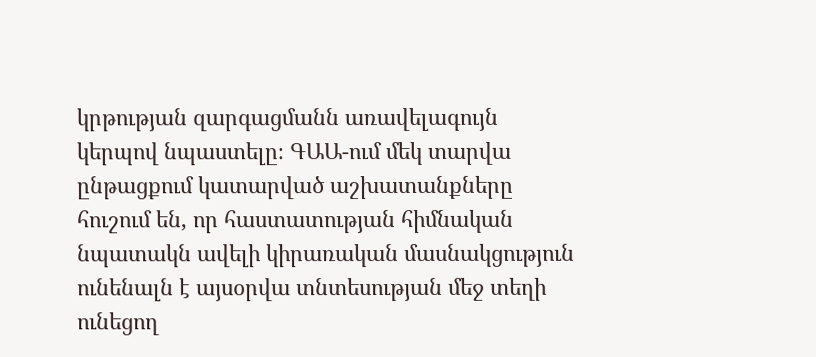կրթության զարգացմանն առավելագույն կերպով նպաստելը։ ԳԱԱ-ում մեկ տարվա ընթացքում կատարված աշխատանքները հուշում են, որ հաստատության հիմնական նպատակն ավելի կիրառական մասնակցություն ունենալն է այսօրվա տնտեսության մեջ տեղի ունեցող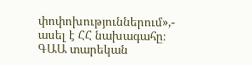փոփոխություններում»,- ասել է ՀՀ նախագահը։
ԳԱԱ տարեկան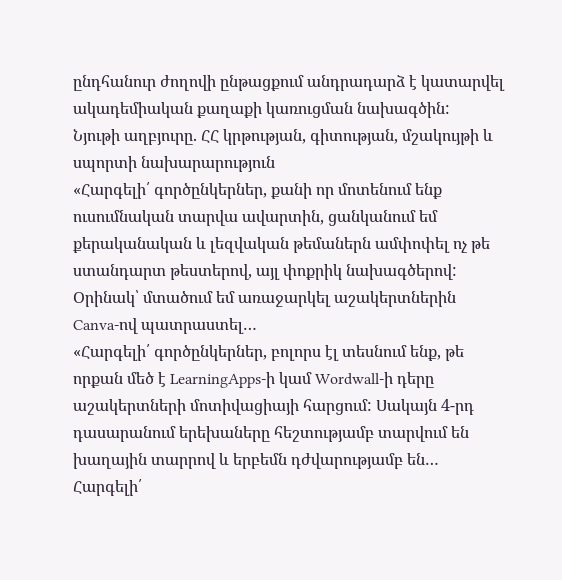ընդհանուր ժողովի ընթացքում անդրադարձ է կատարվել ակադեմիական քաղաքի կառուցման նախագծին:
Նյութի աղբյուրը. ՀՀ կրթության, գիտության, մշակույթի և սպորտի նախարարություն
«Հարգելի՛ գործընկերներ, քանի որ մոտենում ենք ուսումնական տարվա ավարտին, ցանկանում եմ քերականական և լեզվական թեմաներն ամփոփել ոչ թե ստանդարտ թեստերով, այլ փոքրիկ նախագծերով: Օրինակ՝ մտածում եմ առաջարկել աշակերտներին Canva-ով պատրաստել…
«Հարգելի՛ գործընկերներ, բոլորս էլ տեսնում ենք, թե որքան մեծ է LearningApps-ի կամ Wordwall-ի դերը աշակերտների մոտիվացիայի հարցում: Սակայն 4-րդ դասարանում երեխաները հեշտությամբ տարվում են խաղային տարրով և երբեմն դժվարությամբ են…
Հարգելի՛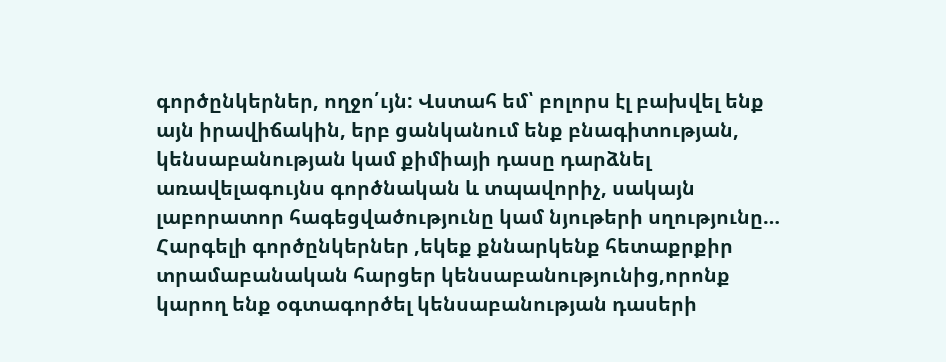գործընկերներ, ողջո՛ւյն: Վստահ եմ՝ բոլորս էլ բախվել ենք այն իրավիճակին, երբ ցանկանում ենք բնագիտության, կենսաբանության կամ քիմիայի դասը դարձնել առավելագույնս գործնական և տպավորիչ, սակայն լաբորատոր հագեցվածությունը կամ նյութերի սղությունը…
Հարգելի գործընկերներ ,եկեք քննարկենք հետաքրքիր տրամաբանական հարցեր կենսաբանությունից,որոնք կարող ենք օգտագործել կենսաբանության դասերի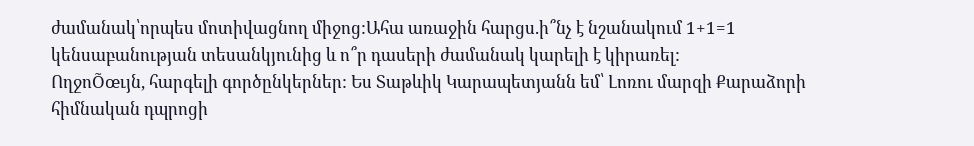ժամանակ՝որպես մոտիվացնող միջոց:Ահա առաջին հարցս.ի՞նչ է նշանակում 1+1=1 կենսաբանության տեսանկյունից և ո՞ր դասերի ժամանակ կարելի է կիրառել:
ՈղջոÕœւյն, հարգելի գործընկերներ: Ես Տաթևիկ Կարապետյանն եմ՝ Լոռու մարզի Քարաձորի հիմնական դպրոցի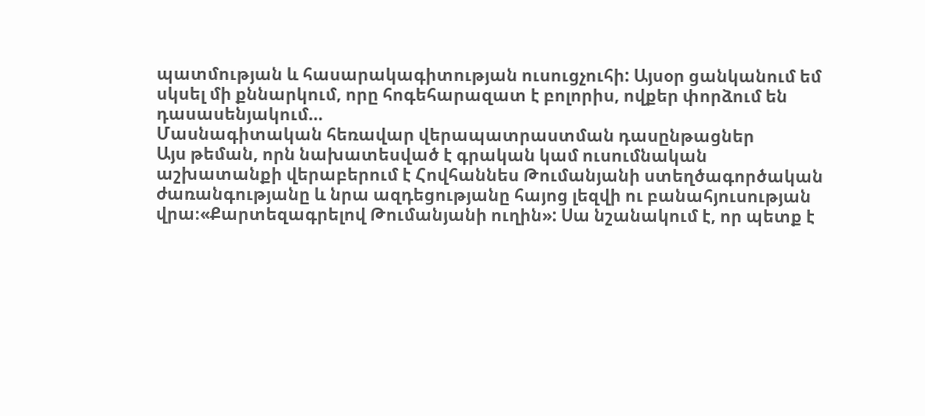պատմության և հասարակագիտության ուսուցչուհի: Այսօր ցանկանում եմ սկսել մի քննարկում, որը հոգեհարազատ է բոլորիս, ովքեր փորձում են դասասենյակում…
Մասնագիտական հեռավար վերապատրաստման դասընթացներ
Այս թեման, որն նախատեսված է գրական կամ ուսումնական աշխատանքի վերաբերում է Հովհաննես Թումանյանի ստեղծագործական ժառանգությանը և նրա ազդեցությանը հայոց լեզվի ու բանահյուսության վրա։«Քարտեզագրելով Թումանյանի ուղին»: Սա նշանակում է, որ պետք է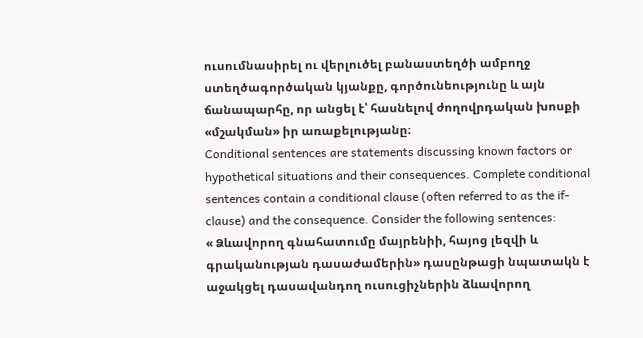ուսումնասիրել ու վերլուծել բանաստեղծի ամբողջ ստեղծագործական կյանքը, գործունեությունը և այն ճանապարհը, որ անցել է՝ հասնելով ժողովրդական խոսքի «մշակման» իր առաքելությանը։
Conditional sentences are statements discussing known factors or hypothetical situations and their consequences. Complete conditional sentences contain a conditional clause (often referred to as the if-clause) and the consequence. Consider the following sentences:
« Ձևավորող գնահատումը մայրենիի, հայոց լեզվի և գրականության դասաժամերին» դասընթացի նպատակն է աջակցել դասավանդող ուսուցիչներին ձևավորող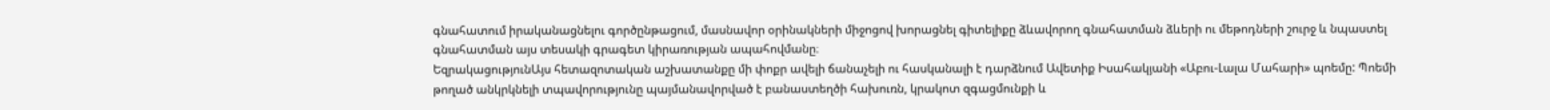գնահատում իրականացնելու գործընթացում, մասնավոր օրինակների միջոցով խորացնել գիտելիքը ձևավորող գնահատման ձևերի ու մեթոդների շուրջ և նպաստել գնահատման այս տեսակի գրագետ կիրառության ապահովմանը։
ԵզրակացությունԱյս հետազոտական աշխատանքը մի փոքր ավելի ճանաչելի ու հասկանալի է դարձնում Ավետիք Իսահակյանի «Աբու-Լալա Մահարի» պոեմը: Պոեմի թողած անկրկնելի տպավորությունը պայմանավորված է բանաստեղծի հախուռն, կրակոտ զգացմունքի և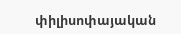փիլիսոփայական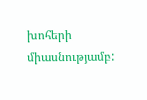խոհերի միասնությամբ: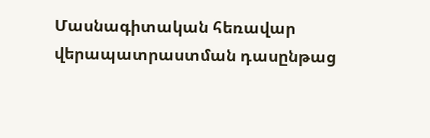Մասնագիտական հեռավար վերապատրաստման դասընթաց